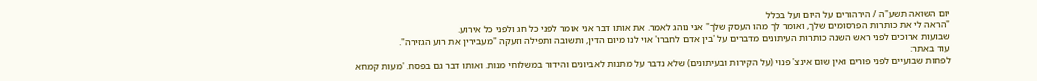יום השואה תשע"ה / הירהורים על היום ועל בכלל
"הראה לי את כותרות הפרסומים שלך, ואומר לך מהו העסק שלך" אני נוהג לאמר. את אותו דבר אני אומר לפני כל חג ולפני כל אירוע.
שבועות ארוכים לפני ראש השנה כותרות העיתונים מדברים על 'בין אדם לחברו' אוי לנו מיום הדין, ותשובה ותפילה וזעקה "מעבירין את רוע הגזירה".
עוד באתר:
לפחות שבועיים לפני פורים ואין שום אינצ' פנוי (על הקירות ובעיתונים) שלא נדבר על מתנות לאביונים והידור במשלוחי מנות. ואותו דבר גם בפסח. 'מעות קמחא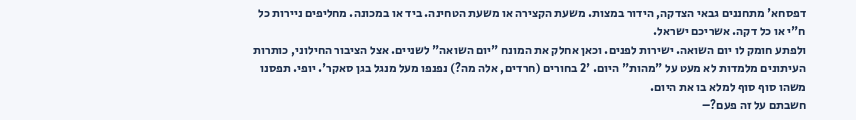דפסחא' מתחננים גבאי הצדקה, הידור במצות. משעת הקצירה או משעת הטחינה. ביד או במכונה. מחליפים ניירות כל ח"י או כל דקה. אשריכם ישראל.
ולפתע חומק לו יום השואה. ישירות לפנים. וכאן אחלק את המונח "יום השואה" לשניים. אצל הציבור החילוני, כותרות העיתונים מלמדות לא מעט על "מהות" היום. '2 בחורים (חרדים, אלה מה?) נפנפו מעל מנגל בגן סאקר'. יופי. תפסנו משהו סוף סוף למלא בו את היום.
חשבתם על זה פעם?–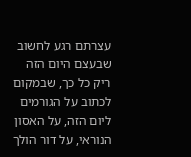עצרתם רגע לחשוב שבעצם היום הזה ריק כל כך, שבמקום לכתוב על הגורמים ליום הזה, על האסון הנוראי, על דור הולך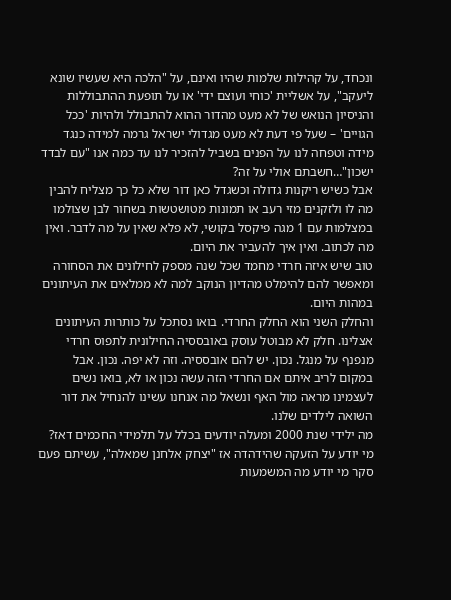ונכחד, על קהילות שלמות שהיו ואינם, על "הלכה היא שעשיו שונא ליעקב", על אשליית 'כוחי ועוצם ידי' או על תופעת ההתבוללות והניסיון הנואש של לא מעט מהדור ההוא להתבולל ולהיות 'ככל הגויים' – שעל פי דעת לא מעט מגדולי ישראל גרמה למידה כנגד מידה וטפחה לנו על הפנים בשביל להזכיר לנו עד כמה אנו "עם לבדד ישכון"…חשבתם אולי על זה?
אבל כשיש ריקנות גדולה וכשגדל כאן דור שלא כל כך מצליח להבין מה לו ולזקנים מזי רעב או תמונות מטושטשות בשחור לבן שצולמו במצלמות עם 1 מגה פיקסל בקושי, לא פלא שאין על מה לדבר. ואין מה לכתוב. ואין איך להעביר את היום.
טוב שיש איזה חרדי מחמד שכל שנה מספק לחילונים את הסחורה ומאפשר להם להימלט מהדיון הנוקב למה לא ממלאים את העיתונים במהות היום.
והחלק השני הוא החלק החרדי. בואו נסתכל על כותרות העיתונים אצלינו. חלק לא מבוטל עוסק באובססיה החילונית לתפוס חרדי מנפנף על מנגל. נכון. יש להם אובססיה. וזה לא יפה. נכון. אבל במקום לריב איתם אם החרדי הזה עשה נכון או לא, בואו נשים לעצמינו מראה מול האף ונשאל מה אנחנו עשינו להנחיל את דור השואה לילדים שלנו.
מה ילידי שנת 2000 ומעלה יודעים בכלל על תלמידי החכמים דאז? מי יודע על הזעקה שהידהדה אז "יצחק אלחנן שמאלה", עשיתם פעם סקר מי יודע מה המשמעות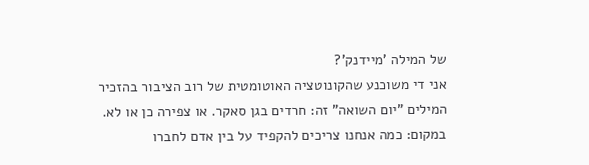של המילה 'מיידנק'?
אני די משוכנע שהקונוטציה האוטומטית של רוב הציבור בהזכיר המילים "יום השואה" זה: חרדים בגן סאקר. או צפירה כן או לא. במקום: כמה אנחנו צריכים להקפיד על בין אדם לחברו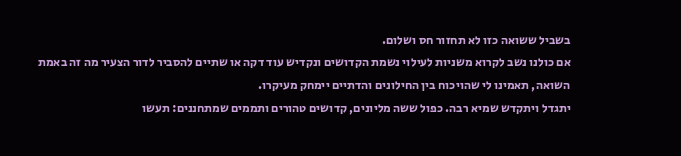בשביל ששואה כזו לא תחזור חס ושלום.
אם כולנו נשב לקרוא משניות לעילוי נשמת הקדושים ונקדיש עוד דקה או שתיים להסביר לדור הצעיר מה זה באמת השואה, תאמינו לי שהויכוח בין החילונים והדתיים יימחק מעיקרו.
יתגדל ויתקדש שמיא רבה. כפול ששה מליונים, קדושים טהורים ותממים שמתחננים: תעשו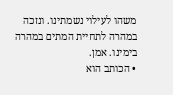משהו לעילוי נשמתינו. ונזכה במהרה לתחיית המתים במהרה בימינו. אמן.
• הכותב הוא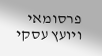פרסומאי ויועץ עסקי